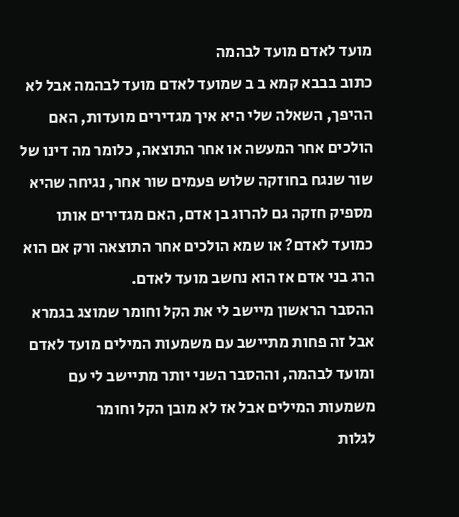מועד לאדם מועד לבהמה
כתוב בבבא קמא ב ב שמועד לאדם מועד לבהמה אבל לא ההיפך, השאלה שלי היא איך מגדירים מועדות, האם הולכים אחר המעשה או אחר התוצאה, כלומר מה דינו של שור שנגח בחוזקה שלוש פעמים שור אחר, נגיחה שהיא מספיק חזקה גם להרוג בן אדם, האם מגדירים אותו כמועד לאדם? או שמא הולכים אחר התוצאה ורק אם הוא הרג בני אדם אז הוא נחשב מועד לאדם.
ההסבר הראשון מיישב לי את הקל וחומר שמוצג בגמרא אבל זה פחות מתיישב עם משמעות המילים מועד לאדם ומועד לבהמה, וההסבר השני יותר מתיישב לי עם משמעות המילים אבל אז לא מובן הקל וחומר
לגלות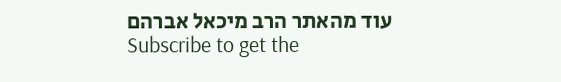עוד מהאתר הרב מיכאל אברהם
Subscribe to get the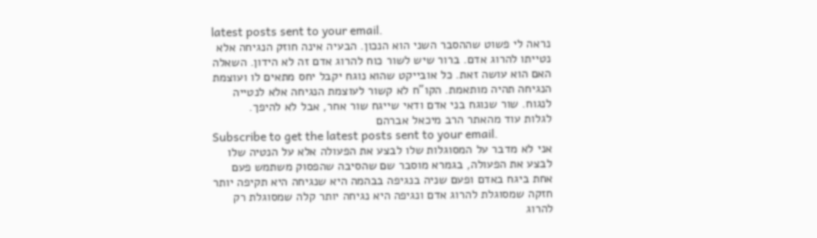latest posts sent to your email.
נראה לי פשוט שההסבר השני הוא הנכון. הבעיה אינה חוזק הנגיחה אלא נטייתו להרוג אדם. ברור שיש לשור כוח להרוג אדם זה לא הידון. השאלה האם הוא עושה זאת. כל אובייקט שהוא נוגח יקבל יחס מתאים לו ועוצמת הנגיחה תהיה מותאמת. הקו"ח לא קשור לעוצמת הנגיחה אלא לנטייה לנגוח. שור שנוגח בני אדם ודאי שייגח שור אחר, אבל לא להיפך.
לגלות עוד מהאתר הרב מיכאל אברהם
Subscribe to get the latest posts sent to your email.
אני לא מדבר על המסוגלות שלו לבצע את הפעולה אלא על הנטיה שלו לבצע את הפעולה, בגמרא מוסבר שם שהסיבה שהפסוק משתמש פעם אחת ביגח באדם ופעם שניה בנגיפה בבהמה היא שנגיחה היא תקיפה יותר חזקה שמסוגלת להרוג אדם ונגיפה היא נגיחה יותר קלה שמסוגלת רק להרוג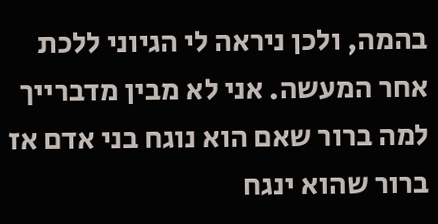בהמה, ולכן ניראה לי הגיוני ללכת אחר המעשה. אני לא מבין מדברייך למה ברור שאם הוא נוגח בני אדם אז ברור שהוא ינגח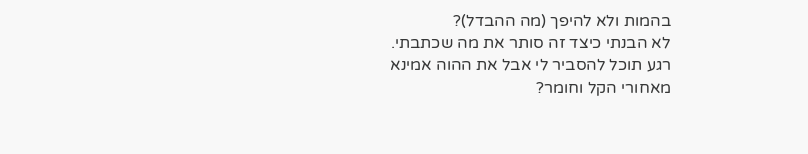בהמות ולא להיפך (מה ההבדל)?
לא הבנתי כיצד זה סותר את מה שכתבתי.
רגע תוכל להסביר לי אבל את ההוה אמינא מאחורי הקל וחומר?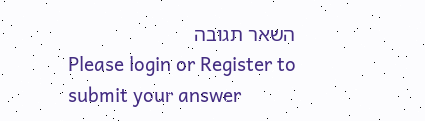השאר תגובה
Please login or Register to submit your answer